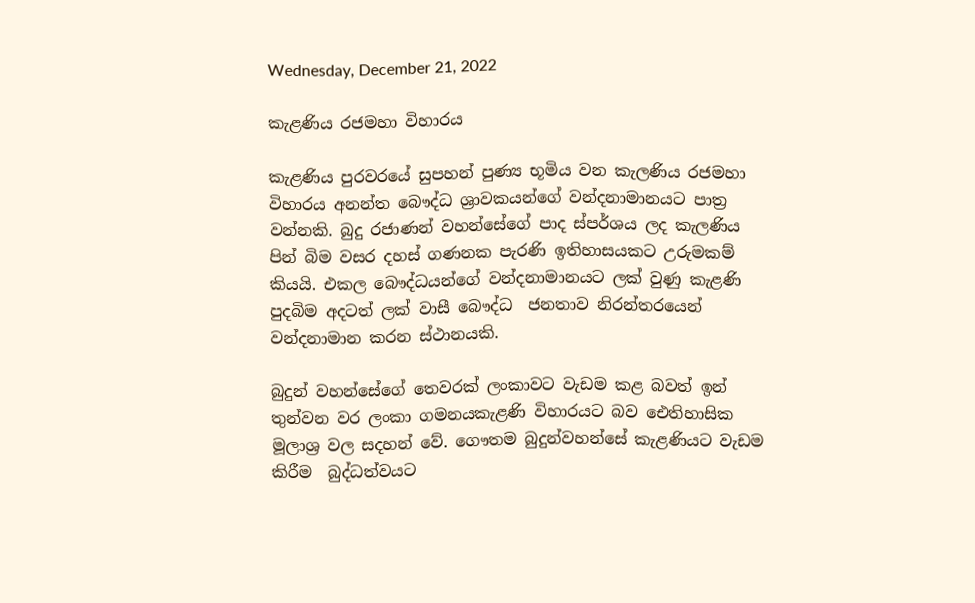Wednesday, December 21, 2022

කැළණිය රජමහා විහාරය

කැළණිය පුරවරයේ සුපහන් පුණ්‍ය භූමිය වන කැලණිය රජමහා විහාරය අනන්ත බෞද්ධ ශ්‍රාවකයන්ගේ වන්දනාමානයට පාත්‍ර වන්නකි. බුදු රජාණන් වහන්සේගේ පාද ස්පර්ශය ලද කැලණිය  පින් බිම වසර දහස් ගණනක පැරණි ඉතිහාසයකට උරුමකම් කියයි. එකල බෞද්ධයන්ගේ වන්දනාමානයට ලක් වුණු කැළණි පුදබිම අදටත් ලක් වාසී බෞද්ධ  ජනතාව නිරන්තරයෙන් වන්දනාමාන කරන ස්ථානයකි.

බුදුන් වහන්සේගේ තෙවරක් ලංකාවට වැඩම කළ බවත් ඉන් තුන්වන වර ලංකා ගමනයකැළණි විහාරයට බව ඓතිහාසික මූලාශ්‍ර වල සදහන් වේ. ගෞතම බුදුන්වහන්සේ කැළණියට වැඩම කිරීම  බුද්ධත්වයට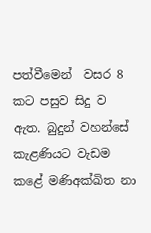පත්වීමෙන්  වසර 8 කට පසුව සිදු ව ඇත. බුදුන් වහන්සේ කැළණියට වැඩම කළේ මණිඅක්ඛිත නා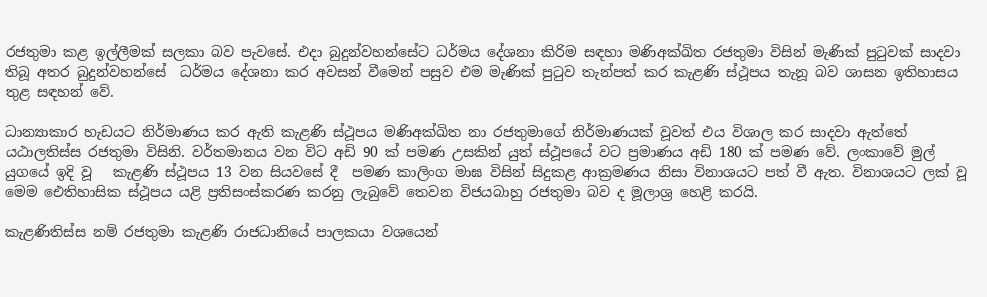රජතුමා කළ ඉල්ලීමක් සලකා බව පැවසේ. එදා බුදුන්වහන්සේට ධර්මය දේශනා කිරිම සඳහා මණිඅක්ඛිත රජතුමා විසින් මැණික් පුටුවක් සාදවා තිබූ අතර බුදුන්වහන්සේ  ධර්මය දේශනා කර අවසන් වීමෙන් පසුව එම මැණික් පුටුව තැන්පත් කර කැළණි ස්ථූපය තැනූ බව ශාසන ඉතිහාසය තුළ සඳහන් වේ.

ධාන්‍යාකාර හැඩයට නිර්මාණය කර ඇති කැළණි ස්ථූපය මණිඅක්ඛිත නා රජතුමාගේ නිර්මාණයක් වූවත් එය විශාල කර සාදවා ඇත්තේ යඨාලතිස්ස රජතුමා විසිනි. වර්තමානය වන විට අඩි 90 ක් පමණ උසකින් යුත් ස්ථූපයේ වට ප්‍රමාණය අඩි 180 ක් පමණ වේ. ලංකාවේ මුල් යුගයේ ඉදි වූ   කැළණි ස්ථූපය 13 වන සියවසේ දී  පමණ කාලිංග මාඝ විසින් සිදුකළ ආක්‍රමණය නිසා විනාශයට පත් වී ඇත. විනාශයට ලක් වූ මෙම ඓතිහාසික ස්ථූපය යළි ප්‍රතිසංස්කරණ කරනු ලැබුවේ තෙවන විජයබාහු රජතුමා බව ද මූලාශ්‍ර හෙළි කරයි.

කැළණිතිස්ස නම් රජතුමා කැළණි රාජධානියේ පාලකයා වශයෙන්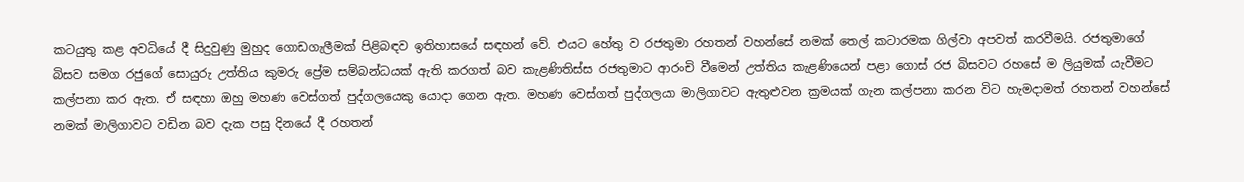කටයුතු කළ අවධියේ දී සිදුවුණු මුහුද ගොඩගැලීමක් පිළිබඳව ඉතිහාසයේ සඳහන් වේ. එයට හේතු ව රජතුමා රහතන් වහන්සේ නමක් තෙල් කටාරමක ගිල්වා අපවත් කරවීමයි. රජතුමාගේ බිසව සමග රජුගේ සොයුරු උත්තිය කුමරු ප්‍රේම සම්බන්ධයක් ඇති කරගත් බව කැළණිතිස්ස රජතුමාට ආරංචි වීමෙන් උත්තිය කැළණියෙන් පළා ගොස් රජ බිසවට රහසේ ම ලියුමක් යැවීමට කල්පනා කර ඇත. ඒ සඳහා ඔහු මහණ වෙස්ගත් පුද්ගලයෙකු යොදා ගෙන ඇත. මහණ වෙස්ගත් පුද්ගලයා මාලිගාවට ඇතුළුවන ක්‍රමයක් ගැන කල්පනා කරන විට හැමදාමත් රහතන් වහන්සේ නමක් මාලිගාවට වඩින බව දැක පසු දිනයේ දී රහතන්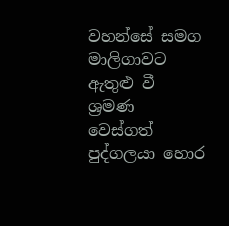වහන්සේ සමග මාලිගාවට ඇතුළු වී ශ්‍රමණ වෙස්ගත් පුද්ගලයා හොර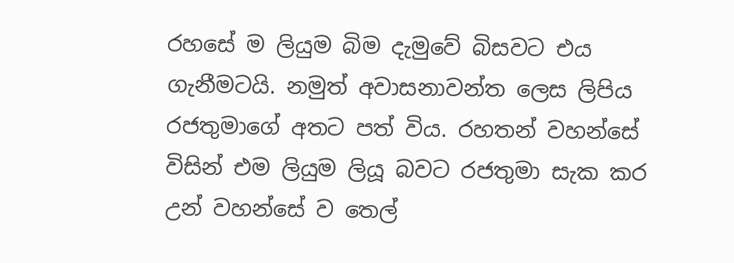රහසේ ම ලියුම බිම දැමුවේ බිසවට එය ගැනීමටයි. නමුත් අවාසනාවන්ත ලෙස ලිපිය රජතුමාගේ අතට පත් විය. රහතන් වහන්සේ විසින් එම ලියුම ලියූ බවට රජතුමා සැක කර උන් වහන්සේ ව තෙල්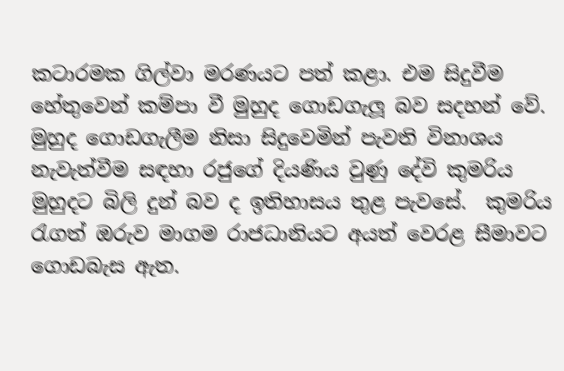කටාරමක ගිල්වා මරණයට පත් කළා. එම සිදුවීම හේතුවෙන් කම්පා වී මුහුද ගොඩගැලූ බව සදහන් වේ. මුහුද ගොඩගැලීම නිසා සිදුවෙමින් පැවති විනාශය නැවැත්වීම සඳහා රජුගේ දියණිය වුණු දේවි කුමරිය මුහුදට බිලි දුන් බව ද ඉතිහාසය තුළ පැවසේ.  කුමරිය රැගත් ඔරුව මාගම රාජධානියට අයත් වෙරළ සීමාවට ගොඩබැස ඇත.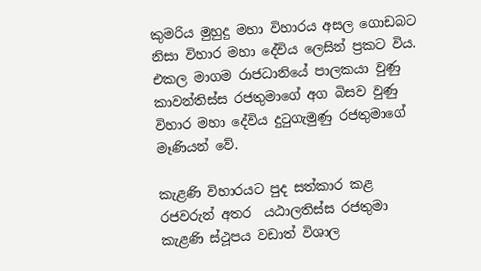කුමරිය මුහුදු මහා විහාරය අසල ගොඩබට නිසා විහාර මහා දේවිය ලෙසින් ප්‍රකට විය. එකල මාගම රාජධානියේ පාලකයා වුණු කාවන්තිස්ස රජතුමාගේ අග බිසව වුණු විහාර මහා දේවිය දුටුගැමුණු රජතුමාගේ මෑණියන් වේ.

කැළණි විහාරයට පුද සත්කාර කළ රජවරුන් අතර  යඨාලතිස්ස රජතුමා කැළණි ස්ථූපය වඩාත් විශාල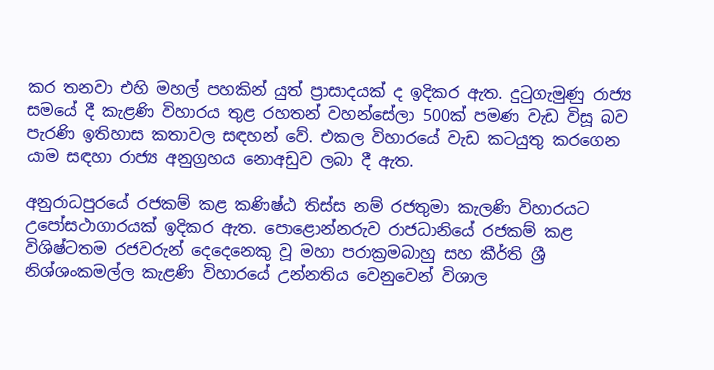කර තනවා එහි මහල් පහකින් යුත් ප්‍රාසාදයක් ද ඉදිකර ඇත. දුටුගැමුණු රාජ්‍ය සමයේ දී කැළණි විහාරය තුළ රහතන් වහන්සේලා 500ක් පමණ වැඩ විසූ බව පැරණි ඉතිහාස කතාවල සඳහන් වේ. එකල විහාරයේ වැඩ කටයුතු කරගෙන යාම සඳහා රාජ්‍ය අනුග්‍රහය නොඅඩුව ලබා දී ඇත.

අනුරාධපුරයේ රජකම් කළ කණිෂ්ඨ තිස්ස නම් රජතුමා කැලණි විහාරයට උපෝසථාගාරයක් ඉදිකර ඇත. පොළොන්නරුව රාජධානියේ රජකම් කළ විශිෂ්ටතම රජවරුන් දෙදෙනෙකු වූ මහා පරාක්‍රමබාහු සහ කීර්ති ශ්‍රී නිශ්ශංකමල්ල කැළණි විහාරයේ උන්නතිය වෙනුවෙන් විශාල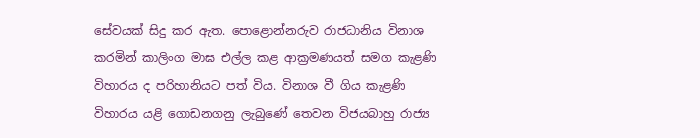සේවයක් සිදු කර ඇත. පොළොන්නරුව රාජධානිය විනාශ කරමින් කාලිංග මාඝ එල්ල කළ ආක්‍රමණයත් සමග කැළණි විහාරය ද පරිහානියට පත් විය. විනාශ වී ගිය කැළණි විහාරය යළි ගොඩනගනු ලැබුණේ තෙවන විජයබාහු රාජ්‍ය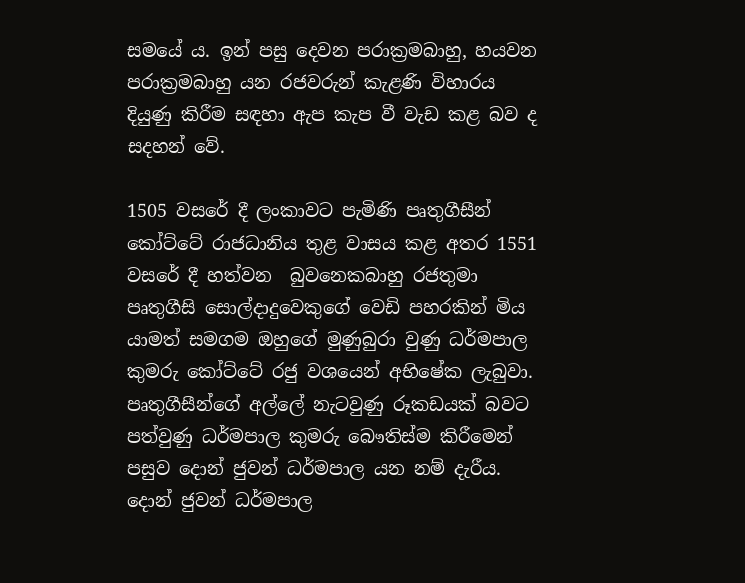සමයේ ය. ඉන් පසු දෙවන පරාක්‍රමබාහු, හයවන පරාක්‍රමබාහු යන රජවරුන් කැළණි විහාරය දියුණු කිරීම සඳහා ඇප කැප වී වැඩ කළ බව ද සදහන් වේ.

1505 වසරේ දී ලංකාවට පැමිණි පෘතුගීසීන් කෝට්ටේ රාජධානිය තුළ වාසය කළ අතර 1551 වසරේ දී හත්වන  බුවනෙකබාහු රජතුමා පෘතුගීසි සොල්දාදුවෙකුගේ වෙඩි පහරකින් මිය යාමත් සමගම ඔහුගේ මුණුබුරා වුණු ධර්මපාල කුමරු කෝට්ටේ රජු වශයෙන් අභිෂේක ලැබුවා. පෘතුගීසීන්ගේ අල්ලේ නැටවුණු රූකඩයක් බවට පත්වුණු ධර්මපාල කුමරු බෞතිස්ම කිරීමෙන් පසුව දොන් ජුවන් ධර්මපාල යන නම් දැරීය. දොන් ජුවන් ධර්මපාල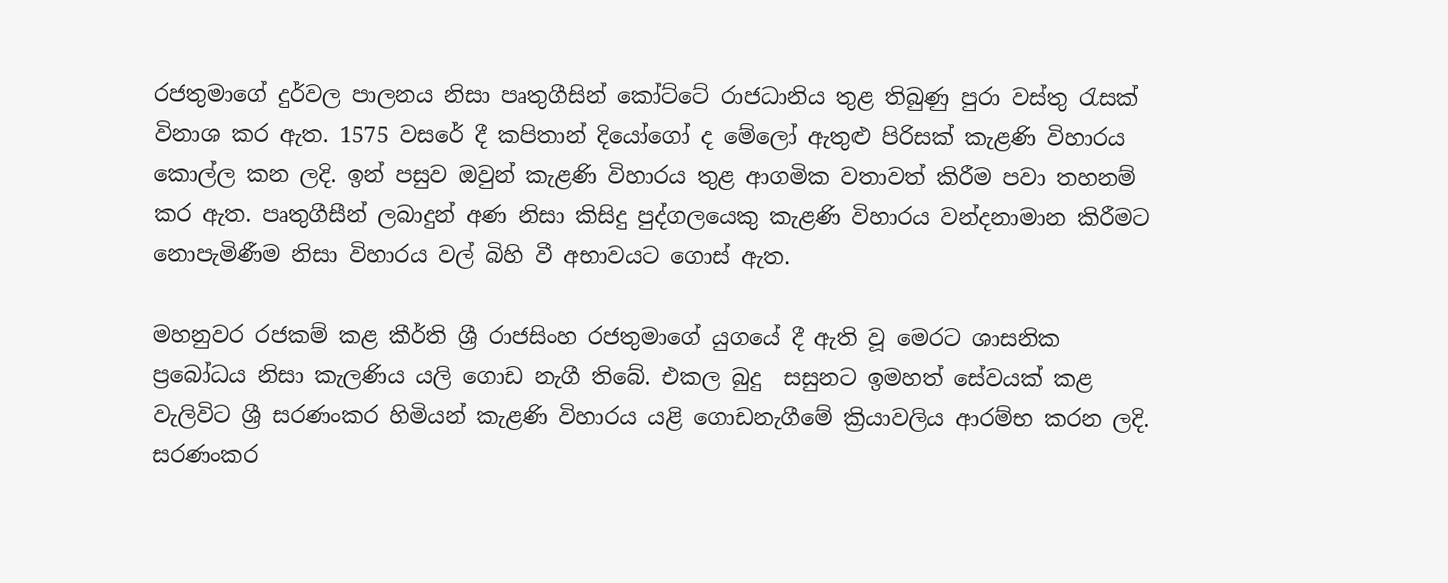රජතුමාගේ දුර්වල පාලනය නිසා පෘතුගීසින් කෝට්ටේ රාජධානිය තුළ තිබුණු පුරා වස්තු රැසක් විනාශ කර ඇත. 1575 වසරේ දී කපිතාන් දියෝගෝ ද මේලෝ ඇතුළු පිරිසක් කැළණි විහාරය කොල්ල කන ලදි. ඉන් පසුව ඔවුන් කැළණි විහාරය තුළ ආගමික වතාවත් කිරීම පවා තහනම් කර ඇත. පෘතුගීසීන් ලබාදුන් අණ නිසා කිසිදු පුද්ගලයෙකු කැළණි විහාරය වන්දනාමාන කිරීමට  නොපැමිණීම නිසා විහාරය වල් බිහි වී අභාවයට ගොස් ඇත.

මහනුවර රජකම් කළ කීර්ති ශ්‍රී රාජසිංහ රජතුමාගේ යුගයේ දී ඇති වූ මෙරට ශාසනික ප්‍රබෝධය නිසා කැලණිය යලි ගොඩ නැගී තිබේ. එකල බුදු  සසුනට ඉමහත් සේවයක් කළ වැලිවිට ශ්‍රී සරණංකර හිමියන් කැළණි විහාරය යළි ගොඩනැගීමේ ක්‍රියාවලිය ආරම්භ කරන ලදි. සරණංකර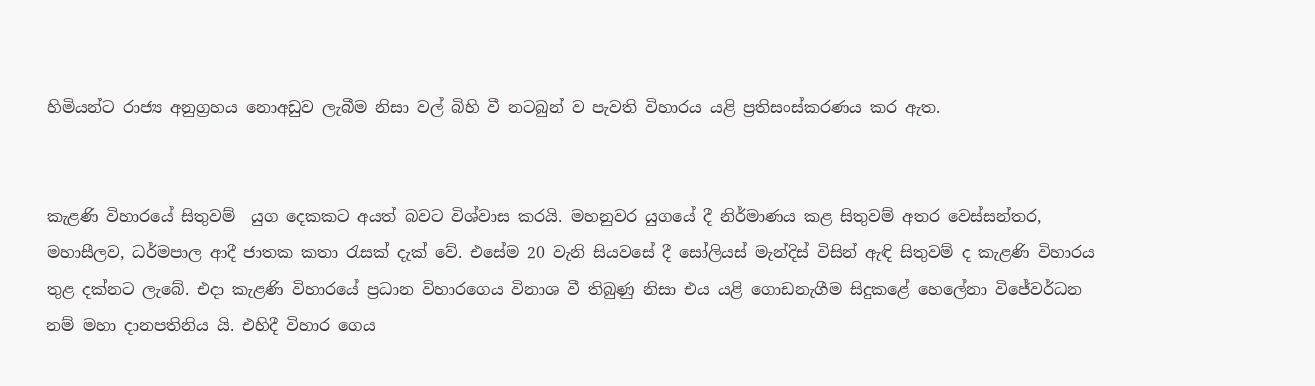හිමියන්ට රාජ්‍ය අනුග්‍රහය නොඅඩුව ලැබීම නිසා වල් බිහි වී නටබුන් ව පැවති විහාරය යළි ප්‍රතිසංස්කරණය කර ඇත.


කැළණි විහාරයේ සිතුවම්  යුග දෙකකට අයත් බවට විශ්වාස කරයි. මහනුවර යුගයේ දී නිර්මාණය කළ සිතුවම් අතර වෙස්සන්තර, මහාසීලව, ධර්මපාල ආදී ජාතක කතා රැසක් දැක් වේ. එසේම 20 වැනි සියවසේ දී සෝලියස් මැන්දිස් විසින් ඇඳි සිතුවම් ද කැළණි විහාරය තුළ දක්නට ලැබේ. එදා කැළණි විහාරයේ ප්‍රධාන විහාරගෙය විනාශ වී තිබුණු නිසා එය යළි ගොඩනැගීම සිදුකළේ හෙලේනා විජේවර්ධන නම් මහා දානපතිනිය යි. එහිදී විහාර ගෙය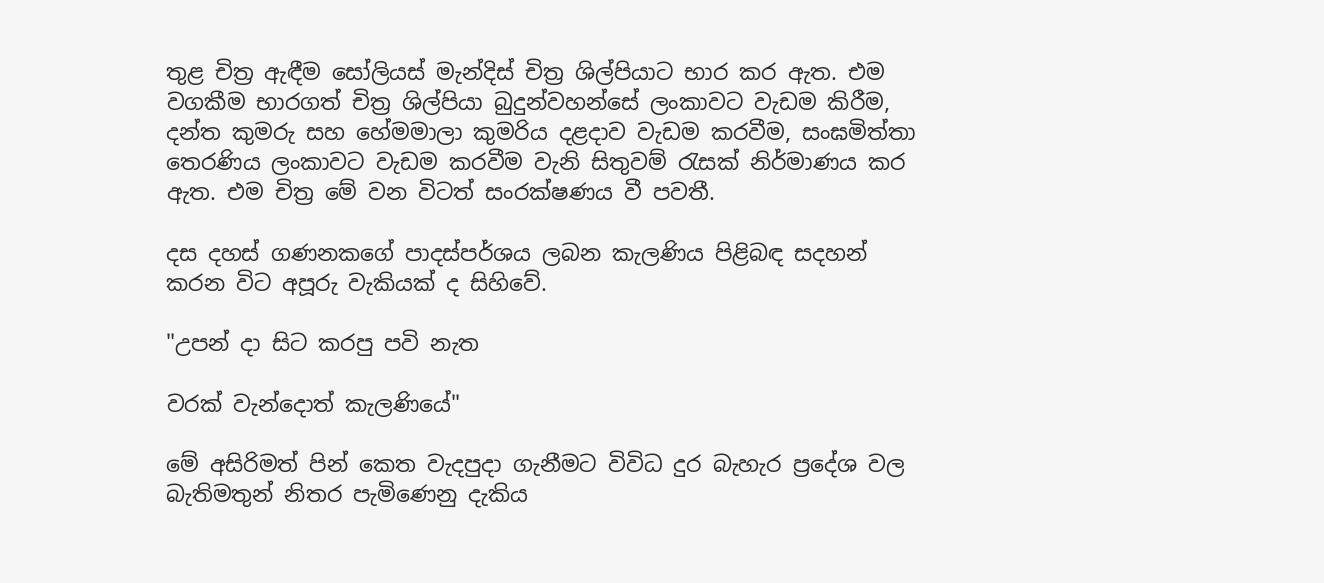තුළ චිත්‍ර ඇඳීම සෝලියස් මැන්දිස් චිත්‍ර ශිල්පියාට භාර කර ඇත. එම වගකීම භාරගත් චිත්‍ර ශිල්පියා බුදුන්වහන්සේ ලංකාවට වැඩම කිරීම, දන්ත කුමරු සහ හේමමාලා කුමරිය දළදාව වැඩම කරවීම, සංඝමිත්තා තෙරණිය ලංකාවට වැඩම කරවීම වැනි සිතුවම් රැසක් නිර්මාණය කර ඇත. එම චිත්‍ර මේ වන විටත් සංරක්ෂණය වී පවතී.

දස දහස් ගණනකගේ පාදස්පර්ශය ලබන කැලණිය පිළිබඳ සදහන් කරන විට අපූරු වැකියක් ද සිහිවේ.

"උපන් දා සිට කරපු පවි නැත

වරක් වැන්දොත් කැලණියේ"

මේ අසිරිමත් පින් කෙත වැදපුදා ගැනීමට විවිධ දුර බැහැර ප්‍රදේශ වල බැතිමතුන් නිතර පැමිණෙනු දැකිය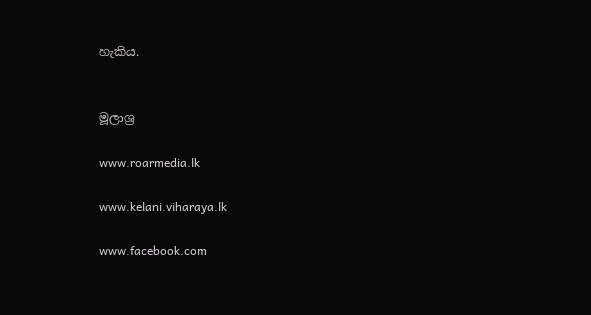හැකිය.


මූලාශ්‍ර

www.roarmedia.lk

www.kelani.viharaya.lk

www.facebook.com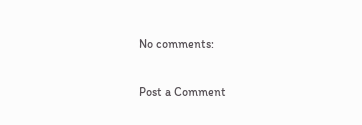No comments:

Post a Comment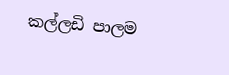කල්ලඩි පාලම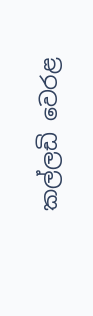කල්ලඩි වෙරළ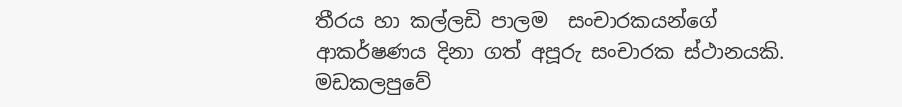තීරය හා කල්ලඩි පාලම  සංචාරකයන්ගේ ආකර්ෂණය දිනා ගත් අපූරු සංචාරක ස්ථානයකි.  මඩකලපුවේ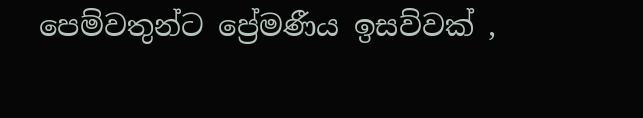පෙම්වතුන්ට ප්‍රේමණීය ඉසව්වක් ,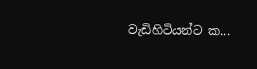වැඩිහිටියන්ට ක...